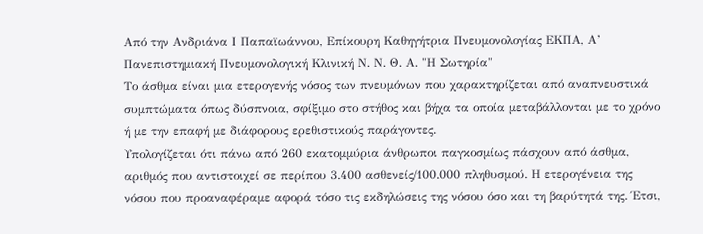Από την Ανδριάνα Ι Παπαϊωάννου, Επίκουρη Καθηγήτρια Πνευμονολογίας ΕΚΠΑ, Α’ Πανεπιστημιακή Πνευμονολογική Κλινική Ν. Ν. Θ. Α. "Η Σωτηρία"
Το άσθμα είναι μια ετερογενής νόσος των πνευμόνων που χαρακτηρίζεται από αναπνευστικά συμπτώματα όπως δύσπνοια, σφίξιμο στο στήθος και βήχα τα οποία μεταβάλλονται με το χρόνο ή με την επαφή με διάφορους ερεθιστικούς παράγοντες.
Υπολογίζεται ότι πάνω από 260 εκατομμύρια άνθρωποι παγκοσμίως πάσχουν από άσθμα, αριθμός που αντιστοιχεί σε περίπου 3.400 ασθενείς/100.000 πληθυσμού. Η ετερογένεια της νόσου που προαναφέραμε αφορά τόσο τις εκδηλώσεις της νόσου όσο και τη βαρύτητά της. Έτσι,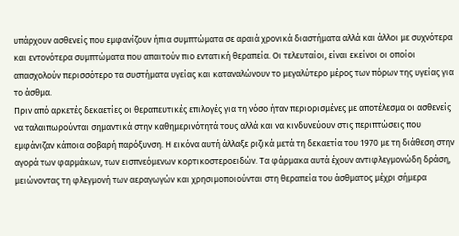υπάρχουν ασθενείς που εμφανίζουν ήπια συμπτώματα σε αραιά χρονικά διαστήματα αλλά και άλλοι με συχνότερα και εντονότερα συμπτώματα που απαιτούν πιο εντατική θεραπεία. Οι τελευταίοι, είναι εκείνοι οι οποίοι απασχολούν περισσότερο τα συστήματα υγείας και καταναλώνουν το μεγαλύτερο μέρος των πόρων της υγείας για το άσθμα.
Πριν από αρκετές δεκαετίες οι θεραπευτικές επιλογές για τη νόσο ήταν περιορισμένες με αποτέλεσμα οι ασθενείς να ταλαιπωρούνται σημαντικά στην καθημερινότητά τους αλλά και να κινδυνεύουν στις περιπτώσεις που εμφάνιζαν κάποια σοβαρή παρόξυνση. Η εικόνα αυτή άλλαξε ριζικά μετά τη δεκαετία του 1970 με τη διάθεση στην αγορά των φαρμάκων, των εισπνεόμενων κορτικοστεροειδών. Τα φάρμακα αυτά έχουν αντιφλεγμονώδη δράση, μειώνοντας τη φλεγμονή των αεραγωγών και χρησιμοποιούνται στη θεραπεία του άσθματος μέχρι σήμερα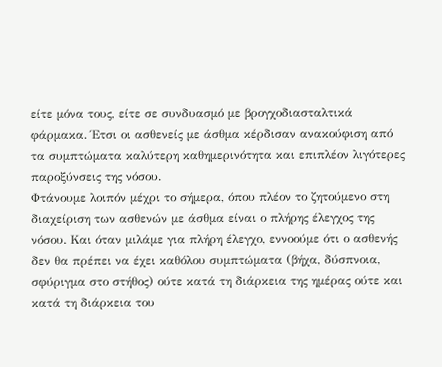είτε μόνα τους, είτε σε συνδυασμό με βρογχοδιασταλτικά φάρμακα. Έτσι οι ασθενείς με άσθμα κέρδισαν ανακούφιση από τα συμπτώματα καλύτερη καθημερινότητα και επιπλέον λιγότερες παροξύνσεις της νόσου.
Φτάνουμε λοιπόν μέχρι το σήμερα, όπου πλέον το ζητούμενο στη διαχείριση των ασθενών με άσθμα είναι ο πλήρης έλεγχος της νόσου. Και όταν μιλάμε για πλήρη έλεγχο, εννοούμε ότι ο ασθενής δεν θα πρέπει να έχει καθόλου συμπτώματα (βήχα, δύσπνοια, σφύριγμα στο στήθος) ούτε κατά τη διάρκεια της ημέρας ούτε και κατά τη διάρκεια του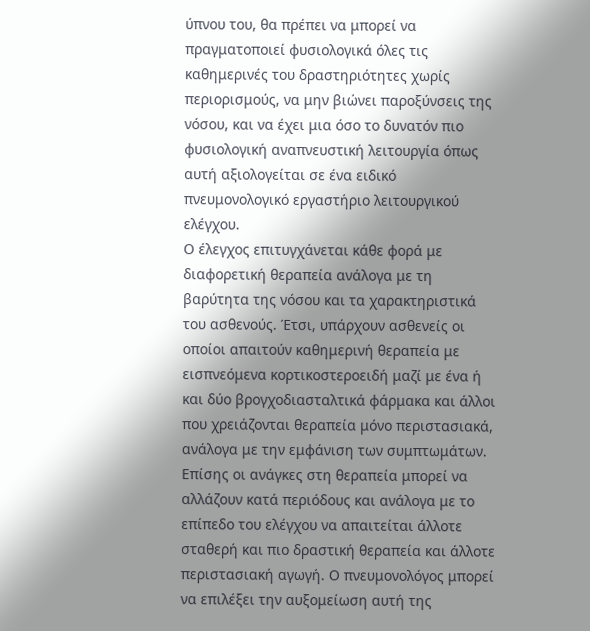ύπνου του, θα πρέπει να μπορεί να πραγματοποιεί φυσιολογικά όλες τις καθημερινές του δραστηριότητες χωρίς περιορισμούς, να μην βιώνει παροξύνσεις της νόσου, και να έχει μια όσο το δυνατόν πιο φυσιολογική αναπνευστική λειτουργία όπως αυτή αξιολογείται σε ένα ειδικό πνευμονολογικό εργαστήριο λειτουργικού ελέγχου.
Ο έλεγχος επιτυγχάνεται κάθε φορά με διαφορετική θεραπεία ανάλογα με τη βαρύτητα της νόσου και τα χαρακτηριστικά του ασθενούς. Έτσι, υπάρχουν ασθενείς οι οποίοι απαιτούν καθημερινή θεραπεία με εισπνεόμενα κορτικοστεροειδή μαζί με ένα ή και δύο βρογχοδιασταλτικά φάρμακα και άλλοι που χρειάζονται θεραπεία μόνο περιστασιακά, ανάλογα με την εμφάνιση των συμπτωμάτων.
Επίσης οι ανάγκες στη θεραπεία μπορεί να αλλάζουν κατά περιόδους και ανάλογα με το επίπεδο του ελέγχου να απαιτείται άλλοτε σταθερή και πιο δραστική θεραπεία και άλλοτε περιστασιακή αγωγή. Ο πνευμονολόγος μπορεί να επιλέξει την αυξομείωση αυτή της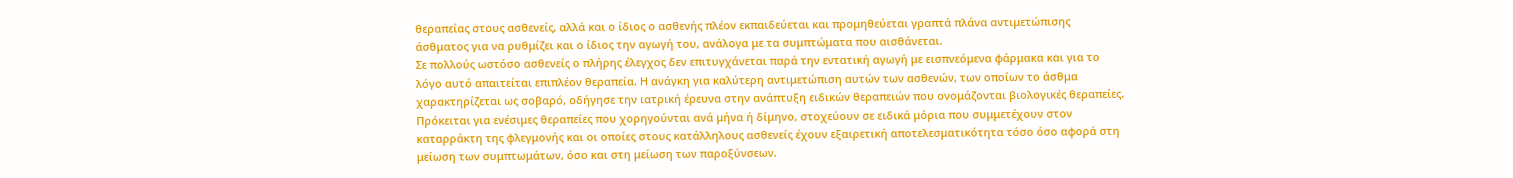θεραπείας στους ασθενείς, αλλά και ο ίδιος ο ασθενής πλέον εκπαιδεύεται και προμηθεύεται γραπτά πλάνα αντιμετώπισης άσθματος για να ρυθμίζει και ο ίδιος την αγωγή του, ανάλογα με τα συμπτώματα που αισθάνεται.
Σε πολλούς ωστόσο ασθενείς ο πλήρης έλεγχος δεν επιτυγχάνεται παρά την εντατική αγωγή με εισπνεόμενα φάρμακα και για το λόγο αυτό απαιτείται επιπλέον θεραπεία. Η ανάγκη για καλύτερη αντιμετώπιση αυτών των ασθενών, των οποίων το άσθμα χαρακτηρίζεται ως σοβαρό, οδήγησε την ιατρική έρευνα στην ανάπτυξη ειδικών θεραπειών που ονομάζονται βιολογικές θεραπείες.
Πρόκειται για ενέσιμες θεραπείες που χορηγούνται ανά μήνα ή δίμηνο, στοχεύουν σε ειδικά μόρια που συμμετέχουν στον καταρράκτη της φλεγμονής και οι οποίες στους κατάλληλους ασθενείς έχουν εξαιρετική αποτελεσματικότητα τόσο όσο αφορά στη μείωση των συμπτωμάτων, όσο και στη μείωση των παροξύνσεων.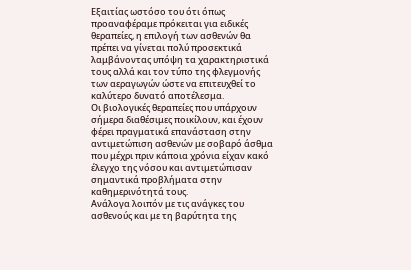Εξαιτίας ωστόσο του ότι όπως προαναφέραμε πρόκειται για ειδικές θεραπείες, η επιλογή των ασθενών θα πρέπει να γίνεται πολύ προσεκτικά λαμβάνοντας υπόψη τα χαρακτηριστικά τους αλλά και τον τύπο της φλεγμονής των αεραγωγών ώστε να επιτευχθεί το καλύτερο δυνατό αποτέλεσμα.
Οι βιολογικές θεραπείες που υπάρχουν σήμερα διαθέσιμες ποικίλουν, και έχουν φέρει πραγματικά επανάσταση στην αντιμετώπιση ασθενών με σοβαρό άσθμα που μέχρι πριν κάποια χρόνια είχαν κακό έλεγχο της νόσου και αντιμετώπισαν σημαντικά προβλήματα στην καθημερινότητά τους.
Ανάλογα λοιπόν με τις ανάγκες του ασθενούς και με τη βαρύτητα της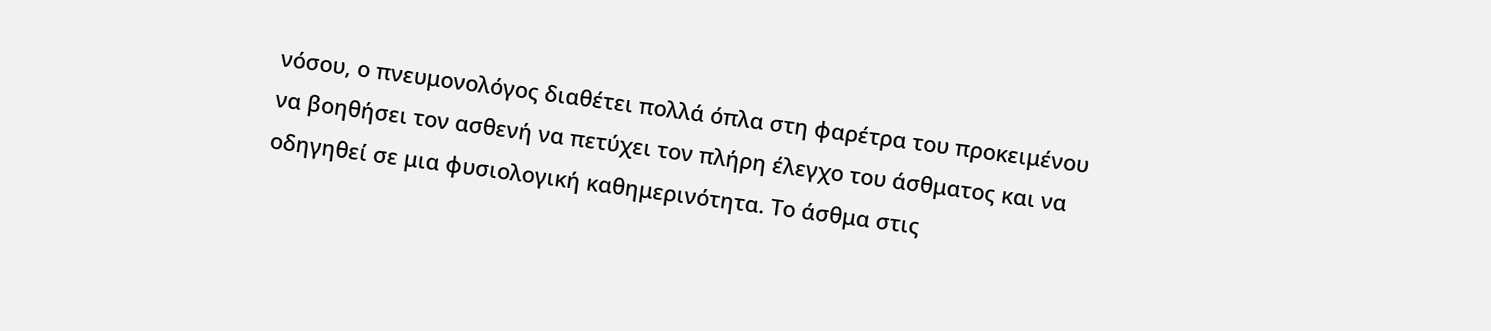νόσου, ο πνευμονολόγος διαθέτει πολλά όπλα στη φαρέτρα του προκειμένου να βοηθήσει τον ασθενή να πετύχει τον πλήρη έλεγχο του άσθματος και να οδηγηθεί σε μια φυσιολογική καθημερινότητα. Το άσθμα στις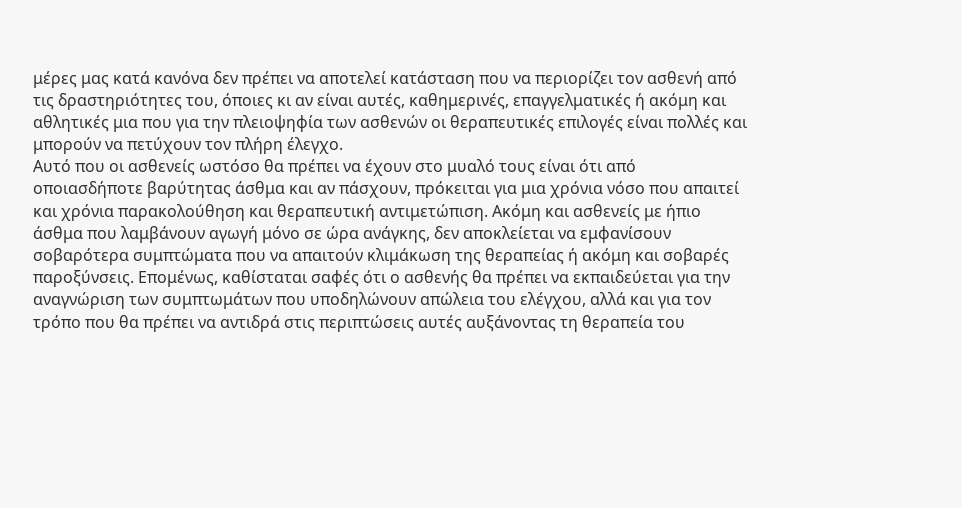μέρες μας κατά κανόνα δεν πρέπει να αποτελεί κατάσταση που να περιορίζει τον ασθενή από τις δραστηριότητες του, όποιες κι αν είναι αυτές, καθημερινές, επαγγελματικές ή ακόμη και αθλητικές μια που για την πλειοψηφία των ασθενών οι θεραπευτικές επιλογές είναι πολλές και μπορούν να πετύχουν τον πλήρη έλεγχο.
Αυτό που οι ασθενείς ωστόσο θα πρέπει να έχουν στο μυαλό τους είναι ότι από οποιασδήποτε βαρύτητας άσθμα και αν πάσχουν, πρόκειται για μια χρόνια νόσο που απαιτεί και χρόνια παρακολούθηση και θεραπευτική αντιμετώπιση. Ακόμη και ασθενείς με ήπιο άσθμα που λαμβάνουν αγωγή μόνο σε ώρα ανάγκης, δεν αποκλείεται να εμφανίσουν σοβαρότερα συμπτώματα που να απαιτούν κλιμάκωση της θεραπείας ή ακόμη και σοβαρές παροξύνσεις. Επομένως, καθίσταται σαφές ότι ο ασθενής θα πρέπει να εκπαιδεύεται για την αναγνώριση των συμπτωμάτων που υποδηλώνουν απώλεια του ελέγχου, αλλά και για τον τρόπο που θα πρέπει να αντιδρά στις περιπτώσεις αυτές αυξάνοντας τη θεραπεία του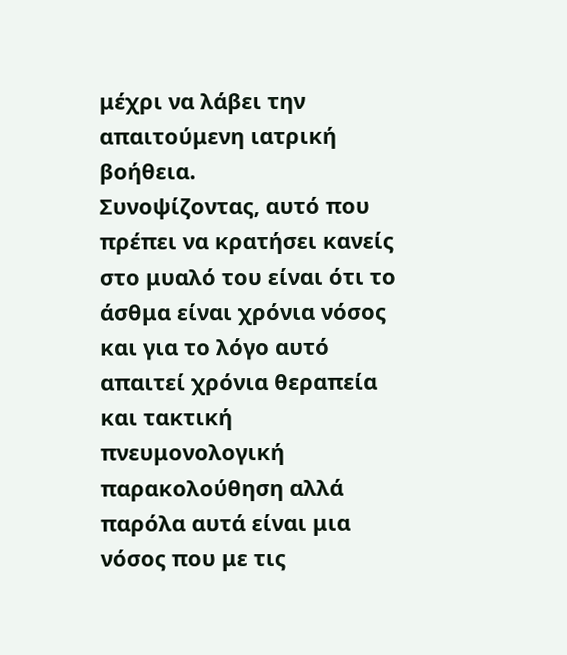μέχρι να λάβει την απαιτούμενη ιατρική βοήθεια.
Συνοψίζοντας, αυτό που πρέπει να κρατήσει κανείς στο μυαλό του είναι ότι το άσθμα είναι χρόνια νόσος και για το λόγο αυτό απαιτεί χρόνια θεραπεία και τακτική πνευμονολογική παρακολούθηση αλλά παρόλα αυτά είναι μια νόσος που με τις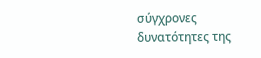σύγχρονες δυνατότητες της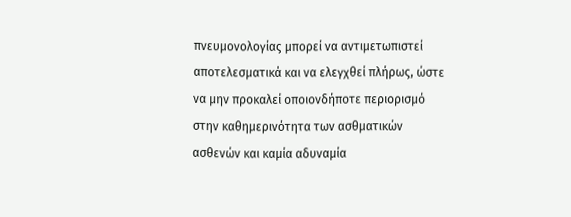πνευμονολογίας μπορεί να αντιμετωπιστεί αποτελεσματικά και να ελεγχθεί πλήρως, ώστε να μην προκαλεί οποιονδήποτε περιορισμό στην καθημερινότητα των ασθματικών ασθενών και καμία αδυναμία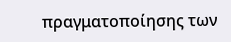πραγματοποίησης των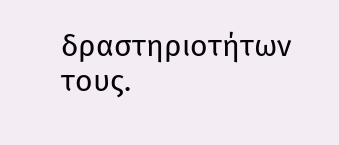δραστηριοτήτων τους.